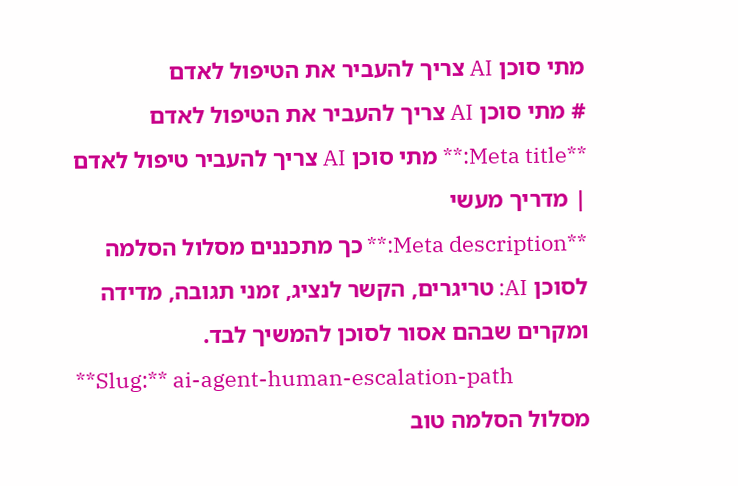מתי סוכן AI צריך להעביר את הטיפול לאדם
# מתי סוכן AI צריך להעביר את הטיפול לאדם
**Meta title:** מתי סוכן AI צריך להעביר טיפול לאדם | מדריך מעשי
**Meta description:** כך מתכננים מסלול הסלמה לסוכן AI: טריגרים, הקשר לנציג, זמני תגובה, מדידה ומקרים שבהם אסור לסוכן להמשיך לבד.
**Slug:** ai-agent-human-escalation-path
מסלול הסלמה טוב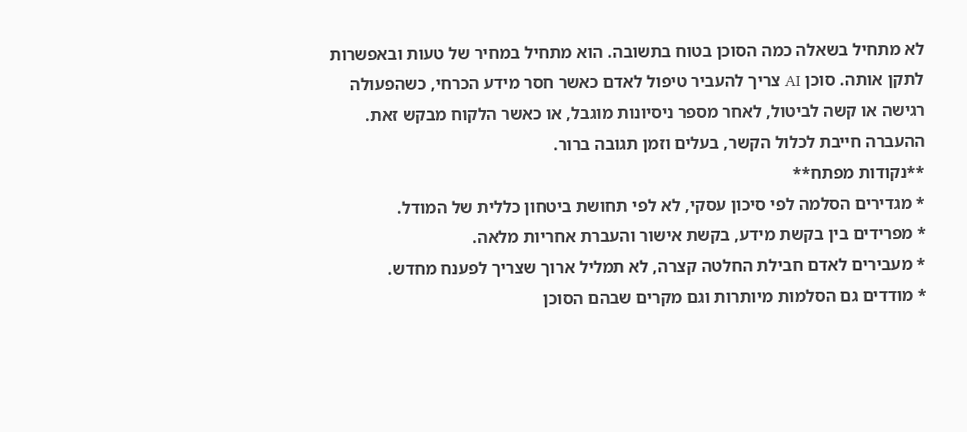לא מתחיל בשאלה כמה הסוכן בטוח בתשובה. הוא מתחיל במחיר של טעות ובאפשרות לתקן אותה. סוכן AI צריך להעביר טיפול לאדם כאשר חסר מידע הכרחי, כשהפעולה רגישה או קשה לביטול, לאחר מספר ניסיונות מוגבל, או כאשר הלקוח מבקש זאת. ההעברה חייבת לכלול הקשר, בעלים וזמן תגובה ברור.
**נקודות מפתח**
* מגדירים הסלמה לפי סיכון עסקי, לא לפי תחושת ביטחון כללית של המודל.
* מפרידים בין בקשת מידע, בקשת אישור והעברת אחריות מלאה.
* מעבירים לאדם חבילת החלטה קצרה, לא תמליל ארוך שצריך לפענח מחדש.
* מודדים גם הסלמות מיותרות וגם מקרים שבהם הסוכן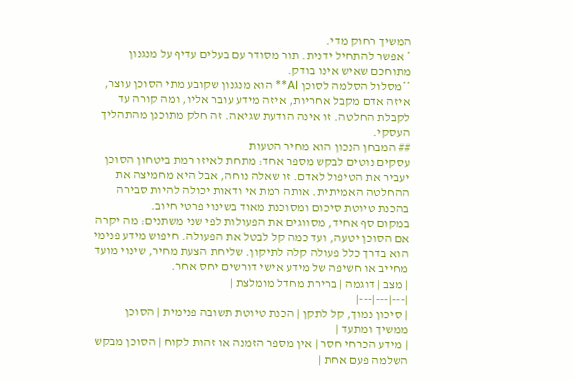המשיך רחוק מדי.
* אפשר להתחיל ידנית. תור מסודר עם בעלים עדיף על מנגנון מתוחכם שאיש אינו בודק.
**מסלול הסלמה לסוכן AI** הוא מנגנון שקובע מתי הסוכן עוצר, איזה אדם מקבל אחריות, איזה מידע עובר אליו, ומה קורה עד לקבלת החלטה. זו אינה הודעת שגיאה. זה חלק מתוכנן מהתהליך העסקי.
## המבחן הנכון הוא מחיר הטעות
עסקים נוטים לבקש מספר אחד: מתחת לאיזו רמת ביטחון הסוכן יעביר את הטיפול לאדם. זו שאלה נוחה, אבל היא מחמיצה את ההחלטה האמיתית. אותה רמת אי ודאות יכולה להיות סבירה בהכנת טיוטת סיכום ומסוכנת מאוד בשינוי פרטי חיוב.
במקום סף אחיד, מסווגים את הפעולות לפי שני משתנים: מה יקרה אם הסוכן יטעה, ועד כמה קל לבטל את הפעולה. חיפוש מידע פנימי הוא בדרך כלל פעולה קלה לתיקון. שליחת הצעת מחיר, שינוי מועד מחייב או חשיפה של מידע אישי דורשים יחס אחר.
| מצב | דוגמה | ברירת מחדל מומלצת |
|---|---|---|
| סיכון נמוך, קל לתקן | הכנת טיוטת תשובה פנימית | הסוכן ממשיך ומתעד |
| מידע הכרחי חסר | אין מספר הזמנה או זהות לקוח | הסוכן מבקש השלמה פעם אחת |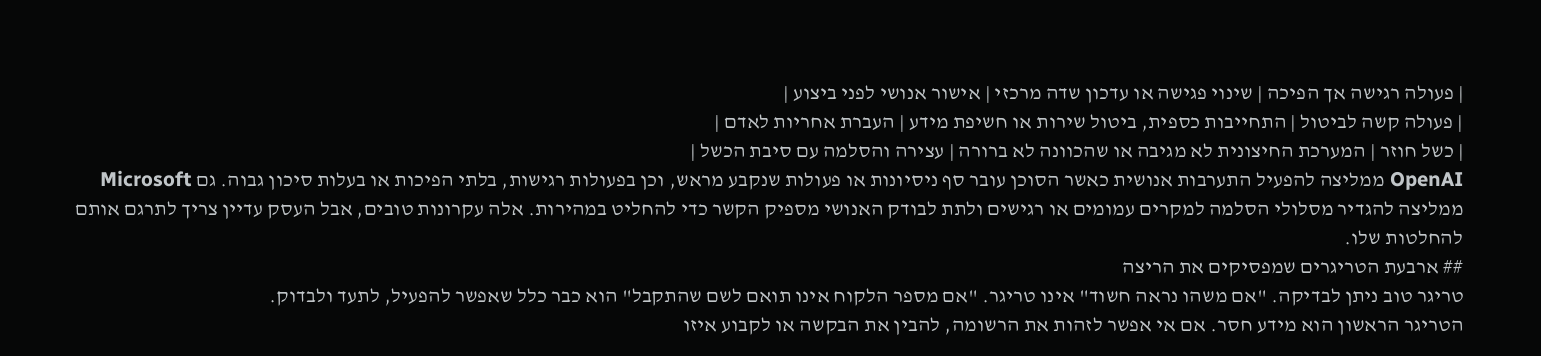| פעולה רגישה אך הפיכה | שינוי פגישה או עדכון שדה מרכזי | אישור אנושי לפני ביצוע |
| פעולה קשה לביטול | התחייבות כספית, ביטול שירות או חשיפת מידע | העברת אחריות לאדם |
| כשל חוזר | המערכת החיצונית לא מגיבה או שהכוונה לא ברורה | עצירה והסלמה עם סיבת הכשל |
OpenAI ממליצה להפעיל התערבות אנושית כאשר הסוכן עובר סף ניסיונות או פעולות שנקבע מראש, וכן בפעולות רגישות, בלתי הפיכות או בעלות סיכון גבוה. גם Microsoft ממליצה להגדיר מסלולי הסלמה למקרים עמומים או רגישים ולתת לבודק האנושי מספיק הקשר כדי להחליט במהירות. אלה עקרונות טובים, אבל העסק עדיין צריך לתרגם אותם להחלטות שלו.
## ארבעת הטריגרים שמפסיקים את הריצה
טריגר טוב ניתן לבדיקה. "אם משהו נראה חשוד" אינו טריגר. "אם מספר הלקוח אינו תואם לשם שהתקבל" הוא כבר כלל שאפשר להפעיל, לתעד ולבדוק.
הטריגר הראשון הוא מידע חסר. אם אי אפשר לזהות את הרשומה, להבין את הבקשה או לקבוע איזו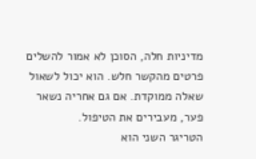מדיניות חלה, הסוכן לא אמור להשלים פרטים מהקשר חלש. הוא יכול לשאול שאלה ממוקדת. אם גם אחריה נשאר פער, מעבירים את הטיפול.
הטריגר השני הוא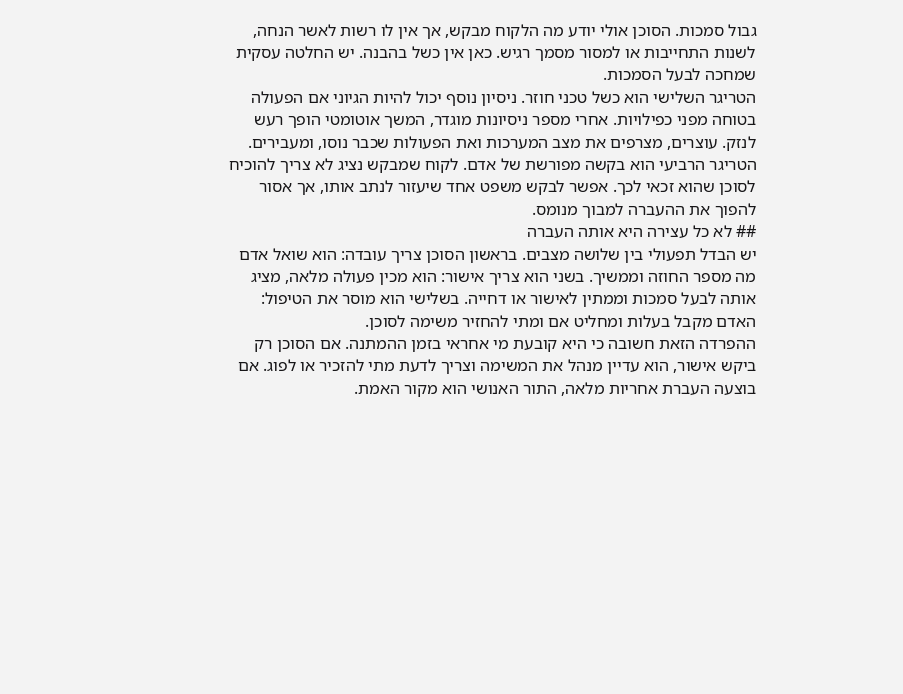גבול סמכות. הסוכן אולי יודע מה הלקוח מבקש, אך אין לו רשות לאשר הנחה, לשנות התחייבות או למסור מסמך רגיש. כאן אין כשל בהבנה. יש החלטה עסקית שמחכה לבעל הסמכות.
הטריגר השלישי הוא כשל טכני חוזר. ניסיון נוסף יכול להיות הגיוני אם הפעולה בטוחה מפני כפילויות. אחרי מספר ניסיונות מוגדר, המשך אוטומטי הופך רעש לנזק. עוצרים, מצרפים את מצב המערכות ואת הפעולות שכבר נוסו, ומעבירים.
הטריגר הרביעי הוא בקשה מפורשת של אדם. לקוח שמבקש נציג לא צריך להוכיח לסוכן שהוא זכאי לכך. אפשר לבקש משפט אחד שיעזור לנתב אותו, אך אסור להפוך את ההעברה למבוך מנומס.
## לא כל עצירה היא אותה העברה
יש הבדל תפעולי בין שלושה מצבים. בראשון הסוכן צריך עובדה: הוא שואל אדם מה מספר החוזה וממשיך. בשני הוא צריך אישור: הוא מכין פעולה מלאה, מציג אותה לבעל סמכות וממתין לאישור או דחייה. בשלישי הוא מוסר את הטיפול: האדם מקבל בעלות ומחליט אם ומתי להחזיר משימה לסוכן.
ההפרדה הזאת חשובה כי היא קובעת מי אחראי בזמן ההמתנה. אם הסוכן רק ביקש אישור, הוא עדיין מנהל את המשימה וצריך לדעת מתי להזכיר או לפוג. אם בוצעה העברת אחריות מלאה, התור האנושי הוא מקור האמת.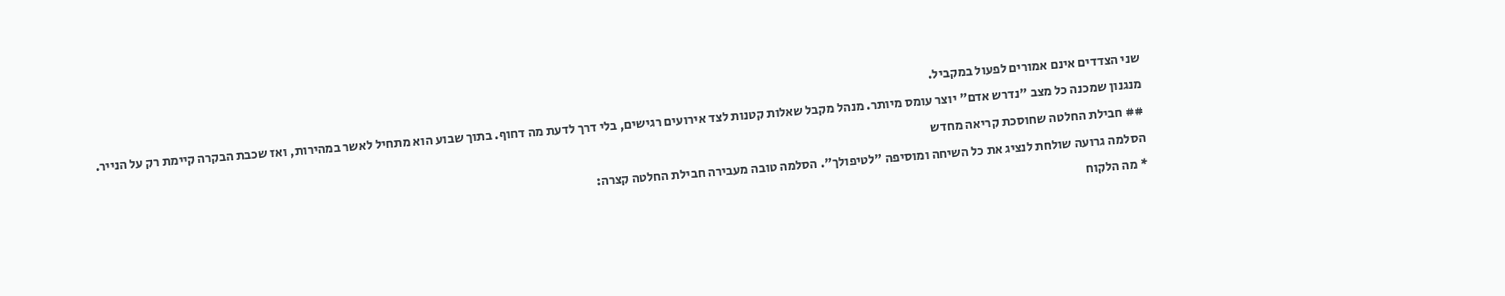שני הצדדים אינם אמורים לפעול במקביל.
מנגנון שמכנה כל מצב "נדרש אדם" יוצר עומס מיותר. מנהל מקבל שאלות קטנות לצד אירועים רגישים, בלי דרך לדעת מה דחוף. בתוך שבוע הוא מתחיל לאשר במהירות, ואז שכבת הבקרה קיימת רק על הנייר.
## חבילת החלטה שחוסכת קריאה מחדש
הסלמה גרועה שולחת לנציג את כל השיחה ומוסיפה "לטיפולך". הסלמה טובה מעבירה חבילת החלטה קצרה:
* מה הלקוח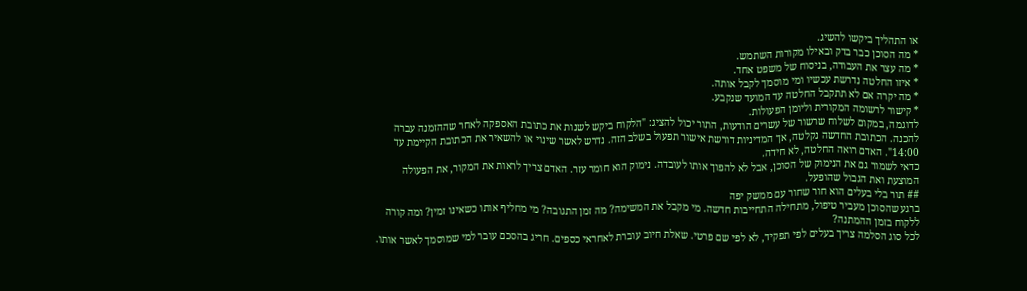או התהליך ביקשו להשיג.
* מה הסוכן כבר בדק ובאילו מקורות השתמש.
* מה עצר את העבודה, בניסוח של משפט אחד.
* איזו החלטה נדרשת עכשיו ומי מוסמך לקבל אותה.
* מה יקרה אם לא תתקבל החלטה עד המועד שנקבע.
* קישור לרשומה המקורית וליומן הפעולות.
לדוגמה, במקום לשלוח שרשור של עשרים הודעות, התור יכול להציג: "הלקוח ביקש לשנות את כתובת האספקה לאחר שההזמנה עברה להכנה. הכתובת החדשה נקלטה, אך המדיניות דורשת אישור תפעול בשלב הזה. נדרש לאשר שינוי או להשאיר את הכתובת הקיימת עד 14:00". האדם רואה החלטה, לא חידה.
כדאי לשמור גם את הנימוק של הסוכן, אבל לא להפוך אותו לעובדה. נימוק הוא חומר עזר. האדם צריך לראות את המקור, את הפעולה המוצעת ואת הגבול שהופעל.
## תור בלי בעלים הוא חור שחור עם ממשק יפה
ברגע שהסוכן מעביר טיפול, מתחילה התחייבות חדשה. מי מקבל את המשימה? מה זמן התגובה? מי מחליף אותו כשאינו זמין? ומה קורה ללקוח בזמן ההמתנה?
לכל סוג הסלמה צריך בעלים לפי תפקיד, לא לפי שם פרטי. שאלת חיוב עוברת לאחראי כספים. חריג בהסכם עובר למי שמוסמך לאשר אותו.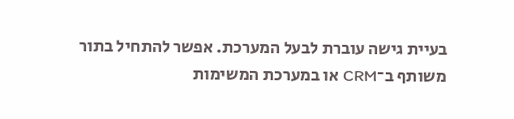בעיית גישה עוברת לבעל המערכת. אפשר להתחיל בתור משותף ב־CRM או במערכת המשימות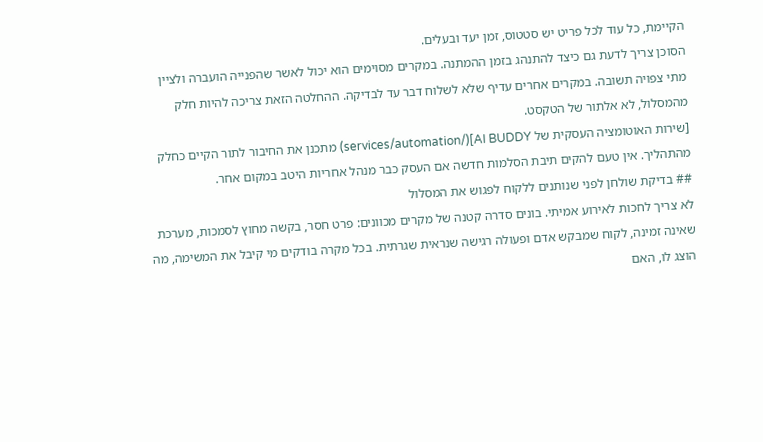הקיימת, כל עוד לכל פריט יש סטטוס, זמן יעד ובעלים.
הסוכן צריך לדעת גם כיצד להתנהג בזמן ההמתנה. במקרים מסוימים הוא יכול לאשר שהפנייה הועברה ולציין מתי צפויה תשובה. במקרים אחרים עדיף שלא לשלוח דבר עד לבדיקה. ההחלטה הזאת צריכה להיות חלק מהמסלול, לא אלתור של הטקסט.
[שירות האוטומציה העסקית של AI BUDDY](/services/automation) מתכנן את החיבור לתור הקיים כחלק מהתהליך. אין טעם להקים תיבת הסלמות חדשה אם העסק כבר מנהל אחריות היטב במקום אחר.
## בדיקת שולחן לפני שנותנים ללקוח לפגוש את המסלול
לא צריך לחכות לאירוע אמיתי. בונים סדרה קטנה של מקרים מכוונים: פרט חסר, בקשה מחוץ לסמכות, מערכת שאינה זמינה, לקוח שמבקש אדם ופעולה רגישה שנראית שגרתית. בכל מקרה בודקים מי קיבל את המשימה, מה הוצג לו, האם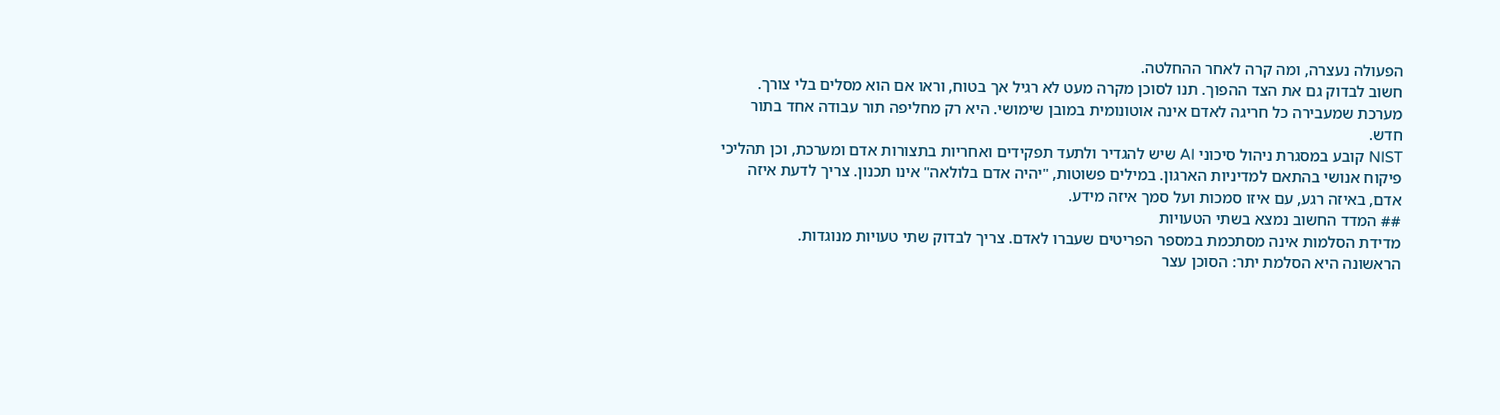הפעולה נעצרה, ומה קרה לאחר ההחלטה.
חשוב לבדוק גם את הצד ההפוך. תנו לסוכן מקרה מעט לא רגיל אך בטוח, וראו אם הוא מסלים בלי צורך. מערכת שמעבירה כל חריגה לאדם אינה אוטונומית במובן שימושי. היא רק מחליפה תור עבודה אחד בתור חדש.
NIST קובע במסגרת ניהול סיכוני AI שיש להגדיר ולתעד תפקידים ואחריות בתצורות אדם ומערכת, וכן תהליכי פיקוח אנושי בהתאם למדיניות הארגון. במילים פשוטות, "יהיה אדם בלולאה" אינו תכנון. צריך לדעת איזה אדם, באיזה רגע, עם איזו סמכות ועל סמך איזה מידע.
## המדד החשוב נמצא בשתי הטעויות
מדידת הסלמות אינה מסתכמת במספר הפריטים שעברו לאדם. צריך לבדוק שתי טעויות מנוגדות.
הראשונה היא הסלמת יתר: הסוכן עצר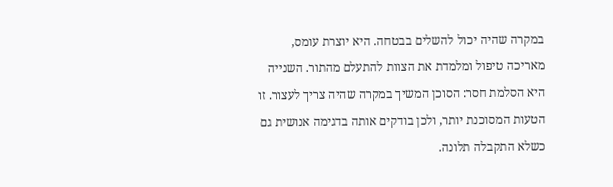במקרה שהיה יכול להשלים בבטחה. היא יוצרת עומס, מאריכה טיפול ומלמדת את הצוות להתעלם מהתור. השנייה היא הסלמת חסר: הסוכן המשיך במקרה שהיה צריך לעצור. זו הטעות המסוכנת יותר, ולכן בודקים אותה בדגימה אנושית גם כשלא התקבלה תלונה.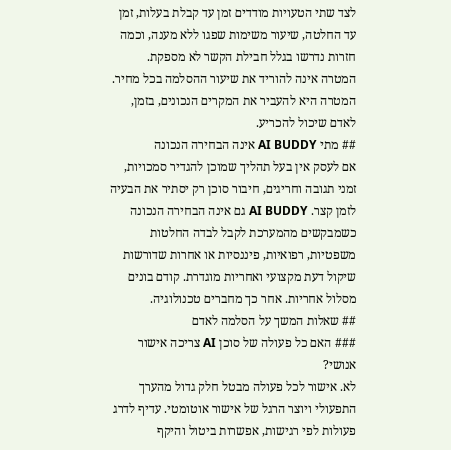לצד שתי הטעויות מודדים זמן עד קבלת בעלות, זמן עד החלטה, שיעור משימות שפגו ללא מענה, וכמה חזרות נדרשו בגלל חבילת הקשר לא מספקת. המטרה אינה להוריד את שיעור ההסלמה בכל מחיר. המטרה היא להעביר את המקרים הנכונים, בזמן, לאדם שיכול להכריע.
## מתי AI BUDDY אינה הבחירה הנכונה
אם לעסק אין בעל תהליך שמוכן להגדיר סמכויות, זמני תגובה וחריגים, חיבור סוכן רק יסתיר את הבעיה לזמן קצר. AI BUDDY גם אינה הבחירה הנכונה כשמבקשים מהמערכת לקבל לבדה החלטות משפטיות, רפואיות, פיננסיות או אחרות שדורשות שיקול דעת מקצועי ואחריות מוגדרת. קודם בונים מסלול אחריות. אחר כך מחברים טכנולוגיה.
## שאלות המשך על הסלמה לאדם
### האם כל פעולה של סוכן AI צריכה אישור אנושי?
לא. אישור לכל פעולה מבטל חלק גדול מהערך התפעולי ויוצר הרגל של אישור אוטומטי. עדיף לדרג פעולות לפי רגישות, אפשרות ביטול והיקף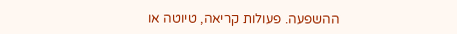ההשפעה. פעולות קריאה, טיוטה או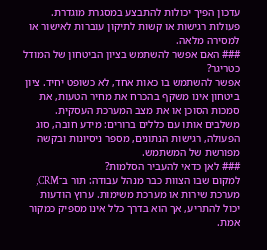עדכון הפיך יכולות להתבצע במסגרת מוגדרת. פעולות רגישות או קשות לתיקון עוברות לאישור או למסירה מלאה.
### האם אפשר להשתמש בציון הביטחון של המודל כטריגר?
אפשר להשתמש בו כאות אחד, לא כשופט יחיד. ציון ביטחון אינו משקף בהכרח את מחיר הטעות, את סמכות הסוכן או את מצב המערכת העסקית. משלבים אותו עם כללים ברורים: מידע חובה, סוג הפעולה, רגישות הנתונים, מספר ניסיונות ובקשה מפורשת של המשתמש.
### לאן כדאי להעביר הסלמות?
למקום שבו הצוות כבר מנהל עבודה: תור ב־CRM, מערכת שירות או מערכת משימות. ערוץ הודעות יכול להתריע, אך הוא בדרך כלל אינו מספיק כמקור אמת.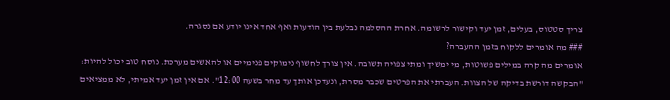צריך סטטוס, בעלים, זמן יעד וקישור לרשומה. אחרת ההסלמה נבלעת בין הודעות ואף אחד אינו יודע אם נסגרה.
### מה אומרים ללקוח בזמן ההעברה?
אומרים מה קרה במילים פשוטות, מי ימשיך ומתי צפויה תשובה. אין צורך לחשוף נימוקים פנימיים או להאשים מערכת. נוסח טוב יכול להיות: "הבקשה דורשת בדיקה של הצוות. העברתי את הפרטים שכבר מסרת, ונעדכן אותך עד מחר בשעה 12:00". אם אין זמן יעד אמיתי, לא ממציאים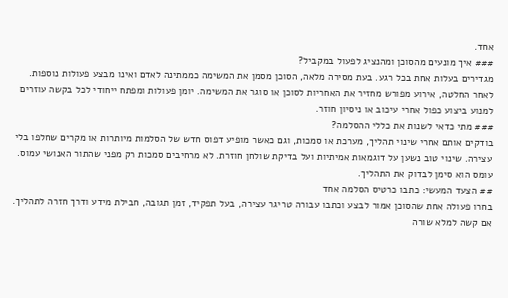אחד.
### איך מונעים מהסוכן ומהנציג לפעול במקביל?
מגדירים בעלות אחת בכל רגע. בעת מסירה מלאה, הסוכן מסמן את המשימה כממתינה לאדם ואינו מבצע פעולות נוספות. לאחר החלטה, אירוע מפורש מחזיר את האחריות לסוכן או סוגר את המשימה. יומן פעולות ומפתח ייחודי לכל בקשה עוזרים למנוע ביצוע כפול אחרי עיכוב או ניסיון חוזר.
### מתי כדאי לשנות את כללי ההסלמה?
בודקים אותם אחרי שינוי תהליך, מערכת או סמכות, וגם כאשר מופיע דפוס חדש של הסלמות מיותרות או מקרים שחלפו בלי עצירה. שינוי טוב נשען על דוגמאות אמיתיות ועל בדיקת שולחן חוזרת. לא מרחיבים סמכות רק מפני שהתור האנושי עמוס. עומס הוא סימן לבדוק את התהליך.
## הצעד המעשי: כתבו כרטיס הסלמה אחד
בחרו פעולה אחת שהסוכן אמור לבצע וכתבו עבורה טריגר עצירה, בעל תפקיד, זמן תגובה, חבילת מידע ודרך חזרה לתהליך. אם קשה למלא שורה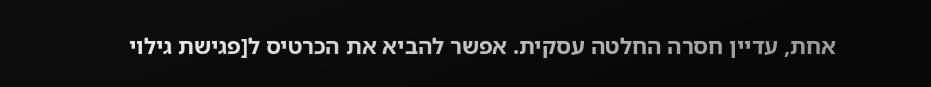אחת, עדיין חסרה החלטה עסקית. אפשר להביא את הכרטיס ל[פגישת גילוי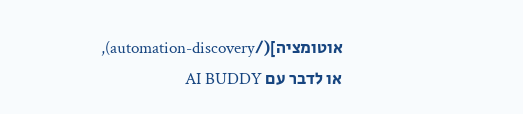אוטומציה](/automation-discovery), או לדבר עם AI BUDDY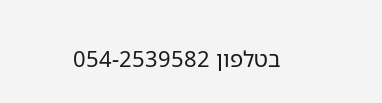בטלפון 054-2539582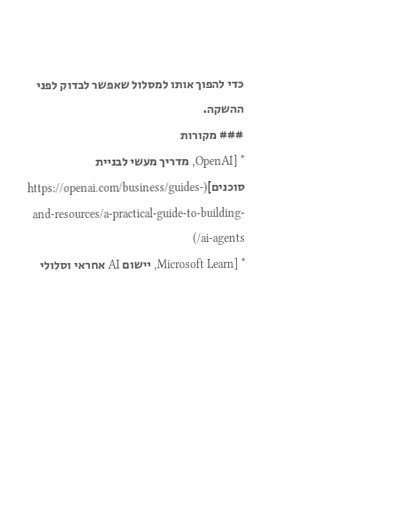כדי להפוך אותו למסלול שאפשר לבדוק לפני ההשקה.
### מקורות
* [OpenAI, מדריך מעשי לבניית סוכנים](https://openai.com/business/guides-and-resources/a-practical-guide-to-building-ai-agents/)
* [Microsoft Learn, יישום AI אחראי וסלולי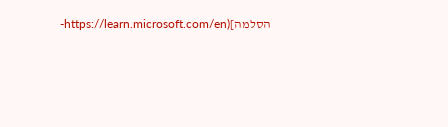הסלמה](https://learn.microsoft.com/en-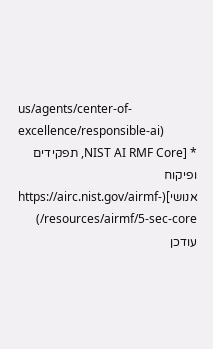us/agents/center-of-excellence/responsible-ai)
* [NIST AI RMF Core, תפקידים ופיקוח אנושי](https://airc.nist.gov/airmf-resources/airmf/5-sec-core/)
עודכן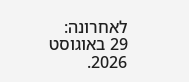לאחרונה: 29 באוגוסט 2026.